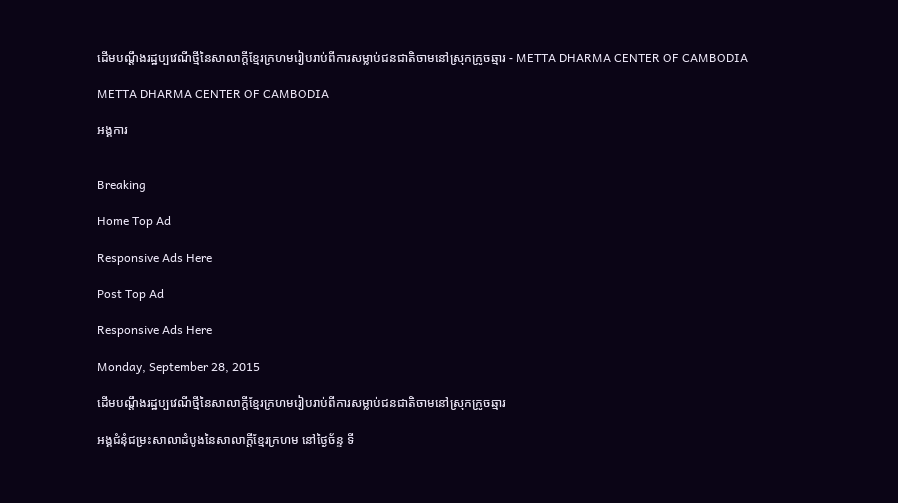ដើមបណ្ដឹងរដ្ឋប្បវេណីថ្មីនៃសាលាក្ដីខ្មែរក្រហមរៀបរាប់ពីការសម្លាប់ជនជាតិចាមនៅស្រុកក្រូចឆ្មារ - METTA DHARMA CENTER OF CAMBODIA

METTA DHARMA CENTER OF CAMBODIA

អង្គការ


Breaking

Home Top Ad

Responsive Ads Here

Post Top Ad

Responsive Ads Here

Monday, September 28, 2015

ដើមបណ្ដឹងរដ្ឋប្បវេណីថ្មីនៃសាលាក្ដីខ្មែរក្រហមរៀបរាប់ពីការសម្លាប់ជនជាតិចាមនៅស្រុកក្រូចឆ្មារ

អង្គជំនុំជម្រះសាលាដំបូងនៃសាលាក្ដីខ្មែរក្រហម នៅថ្ងៃច័ន្ទ ទី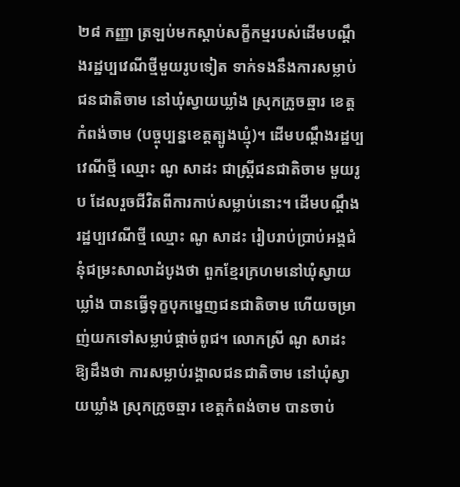២៨ កញ្ញា ត្រឡប់មកស្ដាប់សក្ខីកម្មរបស់ដើមបណ្ដឹងរដ្ឋប្បវេណីថ្មីមួយរូបទៀត ទាក់ទងនឹងការសម្លាប់ជនជាតិចាម នៅឃុំស្វាយឃ្លាំង ស្រុកក្រូចឆ្មារ ខេត្តកំពង់ចាម (បច្ចុប្បន្នខេត្តត្បូងឃ្មុំ)។ ដើមបណ្ដឹងរដ្ឋប្បវេណីថ្មី ឈ្មោះ ណូ សាដះ ជាស្ត្រីជនជាតិចាម មួយរូប ដែលរួចជីវិតពីការកាប់សម្លាប់នោះ។ ដើមបណ្ដឹងរដ្ឋប្បវេណីថ្មី ឈ្មោះ ណូ សាដះ រៀបរាប់ប្រាប់អង្គជំនុំជម្រះសាលាដំបូងថា ពួកខ្មែរក្រហមនៅឃុំស្វាយឃ្លាំង បានធ្វើទុក្ខបុកម្នេញជនជាតិចាម ហើយចម្រាញ់យកទៅសម្លាប់ផ្ដាច់ពូជ។ លោកស្រី ណូ សាដះ ឱ្យដឹងថា ការសម្លាប់រង្គាលជនជាតិចាម នៅឃុំស្វាយឃ្លាំង ស្រុកក្រូចឆ្មារ ខេត្តកំពង់ចាម បានចាប់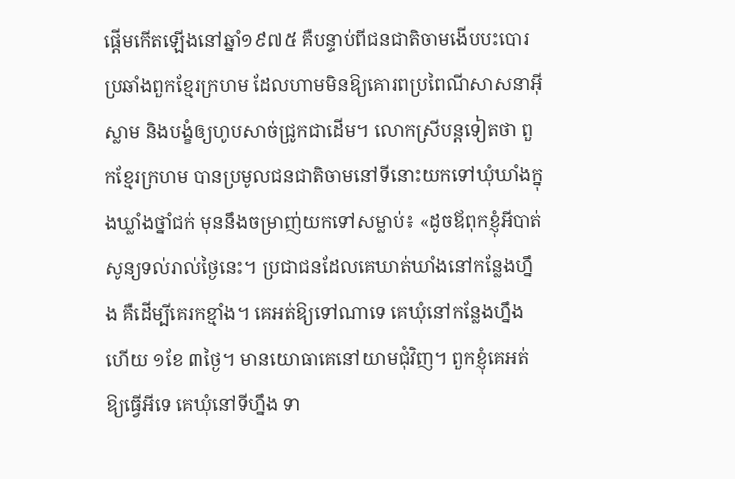ផ្ដើមកើតឡើងនៅឆ្នាំ១៩៧៥ គឺបន្ទាប់ពីជនជាតិចាមងើបបះបោរប្រឆាំងពួកខ្មែរក្រហម ដែលហាមមិនឱ្យគោរពប្រពៃណីសាសនាអ៊ីស្លាម និងបង្ខំឲ្យហូបសាច់ជ្រូកជាដើម។ លោកស្រីបន្តទៀតថា ពួកខ្មែរក្រហម បានប្រមូលជនជាតិចាមនៅទីនោះយកទៅឃុំឃាំងក្នុងឃ្លាំងថ្នាំជក់ មុននឹងចម្រាញ់យកទៅសម្លាប់៖ «ដូចឪពុកខ្ញុំអីបាត់សូន្យទល់រាល់ថ្ងៃនេះ។ ប្រជាជនដែលគេឃាត់ឃាំងនៅកន្លែងហ្នឹង គឺដើម្បីគេរកខ្មាំង។ គេអត់ឱ្យទៅណាទេ គេឃុំនៅកន្លែងហ្នឹងហើយ ១ខែ ៣ថ្ងៃ។ មានយោធាគេនៅយាមជុំវិញ។ ពួកខ្ញុំគេអត់ឱ្យធ្វើអីទេ គេឃុំនៅទីហ្នឹង ទា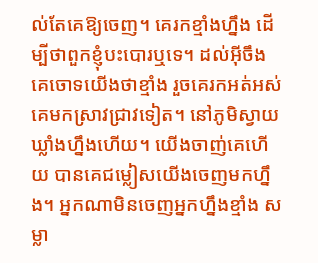ល់តែគេឱ្យចេញ។ គេរកខ្មាំងហ្នឹង ដើម្បីថាពួកខ្ញុំបះបោរឬទេ។ ដល់អ៊ីចឹងគេចោទយើងថាខ្មាំង រួចគេរកអត់អស់ គេមកស្រាវជ្រាវទៀត។ នៅភូមិស្វាយឃ្លាំងហ្នឹងហើយ។ យើងចាញ់គេហើយ បានគេជម្លៀសយើងចេញមកហ្នឹង។ អ្នកណាមិនចេញអ្នកហ្នឹងខ្មាំង សម្លា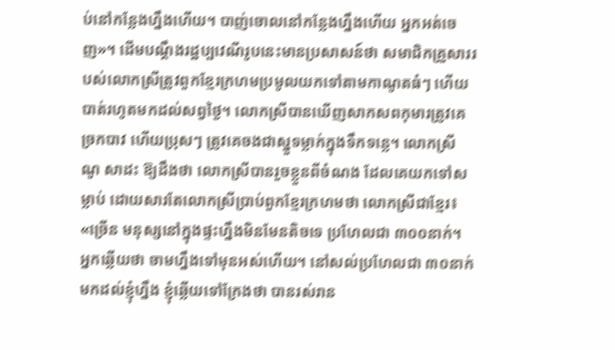ប់នៅកន្លែងហ្នឹងហើយ។ បាញ់ចោលនៅកន្លែងហ្នឹងហើយ អ្នកអត់ចេញ»។ ដើមបណ្ដឹងរដ្ឋប្បវេណីរូបនេះមានប្រសាសន៍ថា សមាជិកគ្រួសាររបស់លោកស្រីត្រូវពួកខ្មែរក្រហមប្រមូលយកទៅតាមកាណូតធំៗ ហើយបាត់រហូតមកដល់សព្វថ្ងៃ។ លោកស្រីបានឃើញសាកសពកុមារត្រូវគេច្រកបាវ ហើយប្រុសៗ ត្រូវគេចងជាស្នួទម្លាក់ក្នុងទឹកទន្លេ។ លោកស្រី ណូ សាដះ ឱ្យដឹងថា លោកស្រីបានរួចខ្លួនពីចំណង ដែលគេយកទៅសម្លាប់ ដោយសារតែលោកស្រីប្រាប់ពួកខ្មែរក្រហមថា លោកស្រីជាខ្មែរ៖ «ច្រើន មនុស្សនៅក្នុងផ្ទះហ្នឹងមិនមែនតិចទេ ប្រហែលជា ៣០០នាក់។ អ្នកឆ្លើយថា ចាមហ្នឹងទៅមុនអស់ហើយ។ នៅសល់ប្រហែលជា ៣០នាក់មកដល់ខ្ញុំហ្នឹង ខ្ញុំឆ្លើយទៅក្រែងថា បានរស់រាន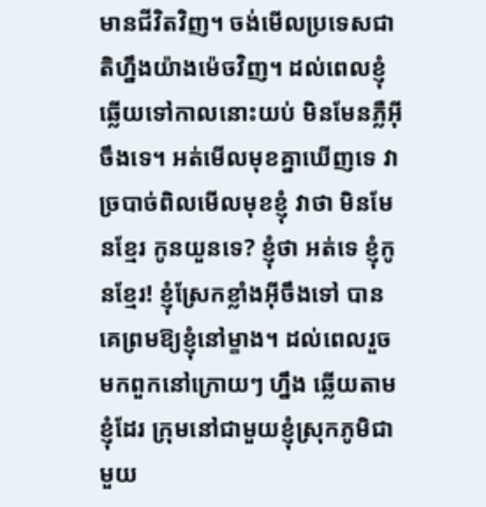មានជីវិតវិញ។ ចង់មើលប្រទេសជាតិហ្នឹងយ៉ាងម៉េចវិញ។ ដល់ពេលខ្ញុំឆ្លើយទៅកាលនោះយប់ មិនមែនភ្លឺអ៊ីចឹងទេ។ អត់មើលមុខគ្នាឃើញទេ វាច្របាច់ពិលមើលមុខខ្ញុំ វាថា មិនមែនខ្មែរ កូនយួនទេ? ខ្ញុំថា អត់ទេ ខ្ញុំកូនខ្មែរ! ខ្ញុំស្រែកខ្លាំងអ៊ីចឹងទៅ បានគេព្រមឱ្យខ្ញុំនៅម្ខាង។ ដល់ពេលរួចមកពួកនៅក្រោយៗ ហ្នឹង ឆ្លើយតាមខ្ញុំដែរ ក្រុមនៅជាមួយខ្ញុំស្រុកភូមិជាមួយ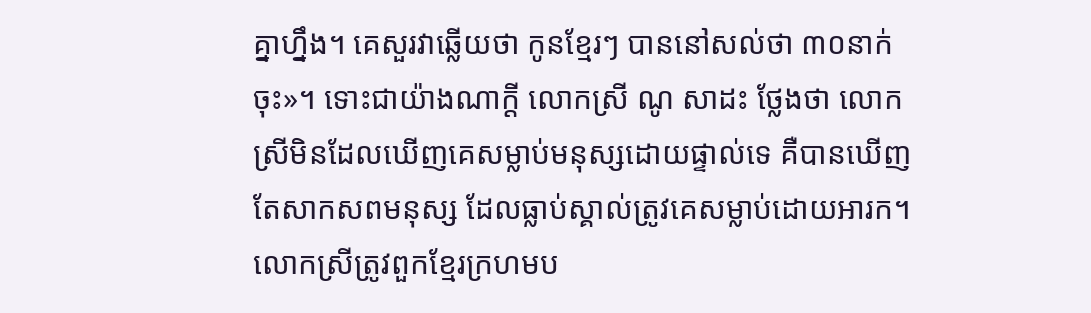គ្នាហ្នឹង។ គេសួរវាឆ្លើយថា កូនខ្មែរៗ បាននៅសល់ថា ៣០នាក់ចុះ»។ ទោះជាយ៉ាងណាក្ដី លោកស្រី ណូ សាដះ ថ្លែងថា លោកស្រីមិនដែលឃើញគេសម្លាប់មនុស្សដោយផ្ទាល់ទេ គឺបានឃើញតែសាកសពមនុស្ស ដែលធ្លាប់ស្គាល់ត្រូវគេសម្លាប់ដោយអារក។ លោកស្រីត្រូវពួកខ្មែរក្រហមប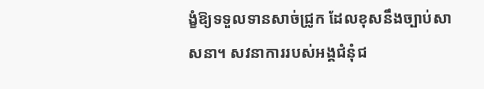ង្ខំឱ្យទទួលទានសាច់ជ្រូក ដែលខុសនឹងច្បាប់សាសនា។ សវនាការរបស់អង្គជំនុំជ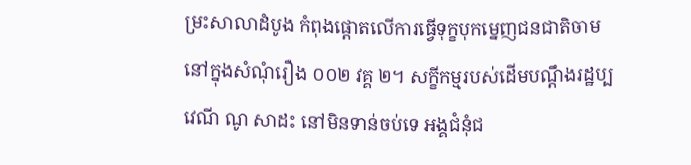ម្រះសាលាដំបូង កំពុងផ្ដោតលើការធ្វើទុក្ខបុកម្នេញជនជាតិចាម នៅក្នុងសំណុំរឿង ០០២ វគ្គ ២។ សក្ខីកម្មរបស់ដើមបណ្ដឹងរដ្ឋប្បវេណី ណូ សាដះ នៅមិនទាន់ចប់ទេ អង្គជំនុំជ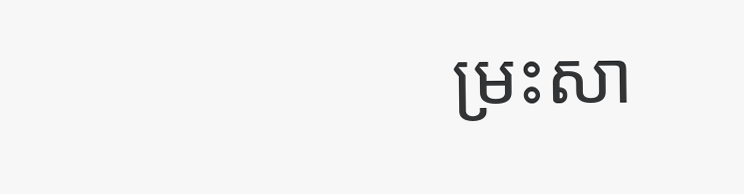ម្រះសា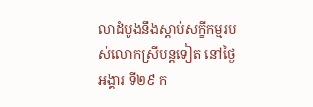លាដំបូងនឹងស្ដាប់សក្ខីកម្មរបស់លោកស្រីបន្តទៀត នៅថ្ងៃអង្គារ ទី២៩ ក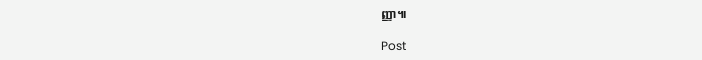ញ្ញា៕

Post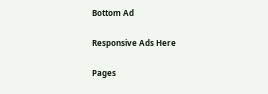Bottom Ad

Responsive Ads Here

Pages